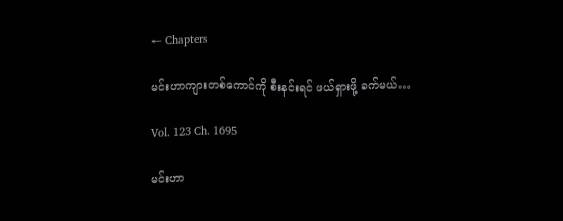← Chapters

မင်းဟာကျားတစ်ကောင်ကို စီးနင်းရင် ဖယ်ရှားဖို့ ခက်မယ်…

Vol. 123 Ch. 1695

မင်းဟာ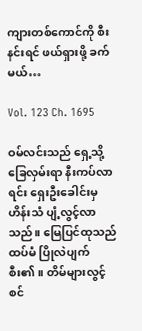ကျားတစ်ကောင်ကို စီးနင်းရင် ဖယ်ရှားဖို့ ခက်မယ်…

Vol. 123 Ch. 1695

ဝမ်လင်းသည် ရှေ့သို့ ခြေလှမ်းရာ နီးကပ်လာရင်း ရှေးဦးခေါင်းမှ ဟိန်းသံ ပျံ့လွင့်လာသည်။ မြေပြင်ထုသည် ထပ်မံ ပြိုလဲပျက်စီး၏။ တိမ်များလွင့်စင်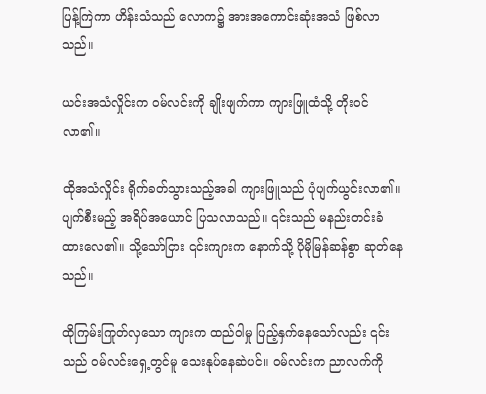ပြန့်ကြဲကာ ဟိန်းသံသည် လောက၌ အားအကောင်းဆုံးအသံ ဖြစ်လာသည်။

ယင်းအသံလှိုင်းက ဝမ်လင်းကို ချိုးဖျက်ကာ ကျားဖြူထံသို့ တိုးဝင်လာ၏။

ထိုအသံလှိုင်း ရိုက်ခတ်သွားသည့်အခါ ကျားဖြူသည် ပုံပျက်ယွင်းလာ၏။ ပျက်စီးမည့် အရိပ်အယောင် ပြသလာသည်။ ၎င်းသည် မနည်းတင်းခံထားလေ၏။ သို့သော်ငြား ၎င်းကျားက နောက်သို့ ပိုမိုမြန်ဆန်စွာ ဆုတ်နေသည်။

ထိုကြမ်းကြုတ်လှသော ကျားက ထည်ဝါမှု ပြည့်နှက်နေသော်လည်း ၎င်းသည် ဝမ်လင်းရှေ့တွင်မူ သေးနုပ်နေဆဲပင်။ ဝမ်လင်းက ညာလက်ကို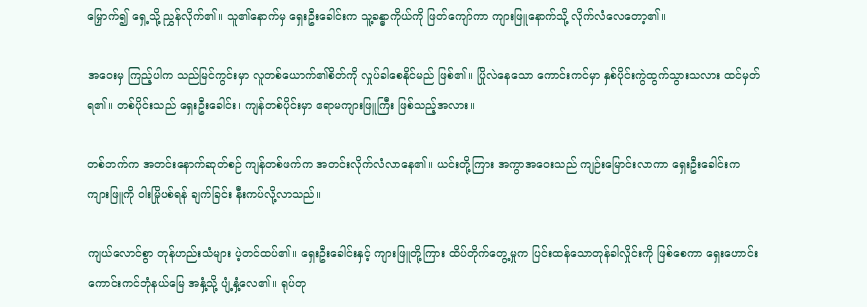မြှောက်၍ ရှေ့သို့ ညွှန်လိုက်၏။ သူ၏နောက်မှ ရှေးဦးခေါင်းက သူ့ခန္ဓာကိုယ်ကို ဖြတ်ကျော်ကာ ကျားဖြူနောက်သို့ လိုက်လံလေတော့၏။

အဝေးမှ ကြည့်ပါက သည်မြင်ကွင်းမှာ လူတစ်ယောက်၏စိတ်ကို လှုပ်ခါစေနိုင်မည် ဖြစ်၏။ ပြိုလဲနေသော ကောင်းကင်မှာ နှစ်ပိုင်းကွဲထွက်သွားသလား ထင်မှတ်ရ၏။ တစ်ပိုင်းသည် ရှေးဦးခေါင်း၊ ကျန်တစ်ပိုင်းမှာ ဧရာမကျားဖြူကြီး ဖြစ်သည့်အလား။

တစ်ဘက်က အတင်းနောက်ဆုတ်စဉ် ကျန်တစ်ဖက်က အတင်းလိုက်လံလာနေ၏။ ယင်းတို့ကြား အကွာအဝေးသည် ကျဉ်းမြောင်းလာကာ ရှေးဦးခေါင်းက ကျားဖြူကို ဝါးမြိုပစ်ရန် ချက်ခြင်း နီးကပ်လို့လာသည်။

ကျယ်လောင်စွာ တုန်ဟည်းသံများ ပဲ့တင်ထပ်၏။ ရှေးဦးခေါင်းနှင့် ကျားဖြူတို့ကြား ထိပ်တိုက်တွေ့မှုက ပြင်းထန်သောတုန်ခါလှိုင်းကို ဖြစ်စေကာ ရှေးဟောင်းကောင်းကင်ဘုံနယ်မြေ အနှံ့သို့ ပျံ့နှံ့လေ၏။ ရုပ်တု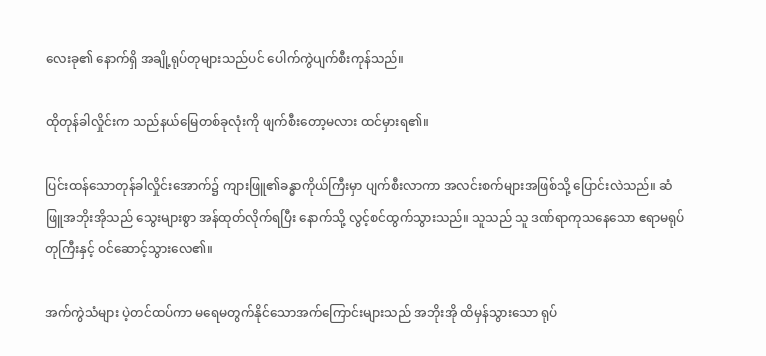လေးခု၏ နောက်ရှိ အချို့ရုပ်တုများသည်ပင် ပေါက်ကွဲပျက်စီးကုန်သည်။

ထိုတုန်ခါလှိုင်းက သည်နယ်မြေတစ်ခုလုံးကို ဖျက်စီးတော့မလား ထင်မှားရ၏။

ပြင်းထန်သောတုန်ခါလှိုင်းအောက်၌ ကျားဖြူ၏ခန္ဓာကိုယ်ကြီးမှာ ပျက်စီးလာကာ အလင်းစက်များအဖြစ်သို့ ပြောင်းလဲသည်။ ဆံဖြူအဘိုးအိုသည် သွေးများစွာ အန်ထုတ်လိုက်ရပြီး နောက်သို့ လွင့်စင်ထွက်သွားသည်။ သူသည် သူ ဒဏ်ရာကုသနေသော ဧရာမရုပ်တုကြီးနှင့် ဝင်ဆောင့်သွားလေ၏။

အက်ကွဲသံများ ပဲ့တင်ထပ်ကာ မရေမတွက်နိုင်သောအက်ကြောင်းများသည် အဘိုးအို ထိမှန်သွားသော ရုပ်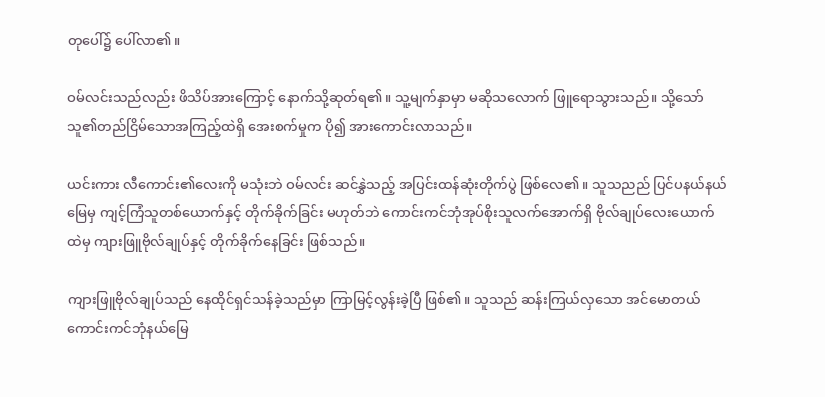တုပေါ်၌ ပေါ်လာ၏။

ဝမ်လင်းသည်လည်း ဖိသိပ်အားကြောင့် နောက်သို့ဆုတ်ရ၏။ သူ့မျက်နှာမှာ မဆိုသလောက် ဖြူရောသွားသည်။ သို့သော် သူ၏တည်ငြိမ်သောအကြည့်ထဲရှိ အေးစက်မှုက ပို၍ အားကောင်းလာသည်။

ယင်းကား လီကောင်း၏လေးကို မသုံးဘဲ ဝမ်လင်း ဆင်နွှဲသည့် အပြင်းထန်ဆုံးတိုက်ပွဲ ဖြစ်လေ၏။ သူသညည် ပြင်ပနယ်နယ်မြေမှ ကျင့်ကြံသူတစ်ယောက်နှင့် တိုက်ခိုက်ခြင်း မဟုတ်ဘဲ ကောင်းကင်ဘုံအုပ်စိုးသူလက်အောက်ရှိ ဗိုလ်ချုပ်လေးယောက်ထဲမှ ကျားဖြူဗိုလ်ချုပ်နှင့် တိုက်ခိုက်နေခြင်း ဖြစ်သည်။

ကျားဖြူဗိုလ်ချုပ်သည် နေထိုင်ရှင်သန်ခဲ့သည်မှာ ကြာမြင့်လွန်းခဲ့ပြီ ဖြစ်၏။ သူသည် ဆန်းကြယ်လှသော အင်မောတယ်ကောင်းကင်ဘုံနယ်မြေ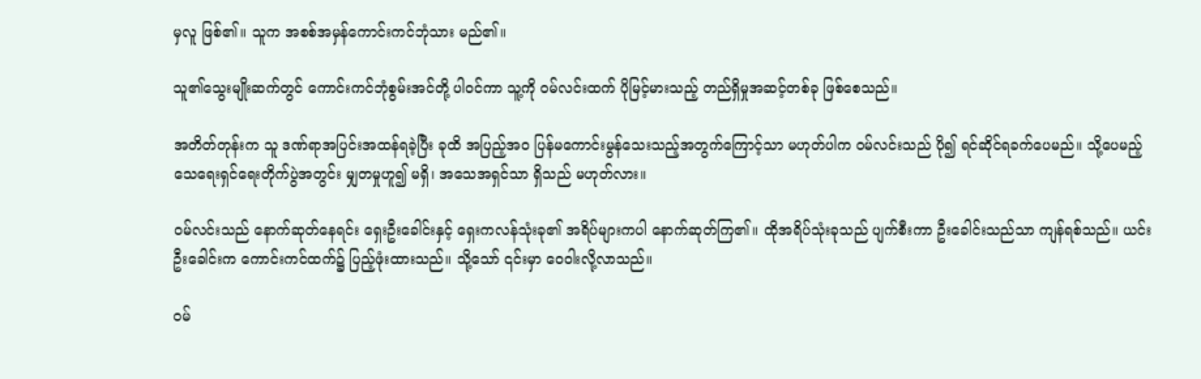မှလူ ဖြစ်၏။ သူက အစစ်အမှန်ကောင်းကင်ဘုံသား မည်၏။

သူ၏သွေးမျိုးဆက်တွင် ကောင်းကင်ဘုံစွမ်းအင်တို့ ပါဝင်ကာ သူ့ကို ဝမ်လင်းထက် ပိုမြင့်မားသည့် တည်ရှိမှုအဆင့်တစ်ခု ဖြစ်စေသည်။

အတိတ်တုန်းက သူ ဒဏ်ရာအပြင်းအထန်ရခဲ့ပြီး ခုထိ အပြည့်အဝ ပြန်မကောင်းမွန်သေးသည့်အတွက်ကြောင့်သာ မဟုတ်ပါက ဝမ်လင်းသည် ပို၍ ရင်ဆိုင်ရခက်ပေမည်။ သို့ပေမည့် သေရေးရှင်ရေးတိုက်ပွဲအတွင်း မျှတမှုဟူ၍ မရှိ၊ အသေအရှင်သာ ရှိသည် မဟုတ်လား။

ဝမ်လင်းသည် နောက်ဆုတ်နေရင်း ရှေးဦးခေါင်းနှင့် ရှေးကလန်သုံးခု၏ အရိပ်များကပါ နောက်ဆုတ်ကြ၏။ ထိုအရိပ်သုံးခုသည် ပျက်စီးကာ ဦးခေါင်းသည်သာ ကျန်ရစ်သည်။ ယင်းဦးခေါင်းက ကောင်းကင်ထက်၌ ပြည့်ဖုံးထားသည်။ သို့သော် ၎င်းမှာ ဝေဝါးလို့လာသည်။

ဝမ်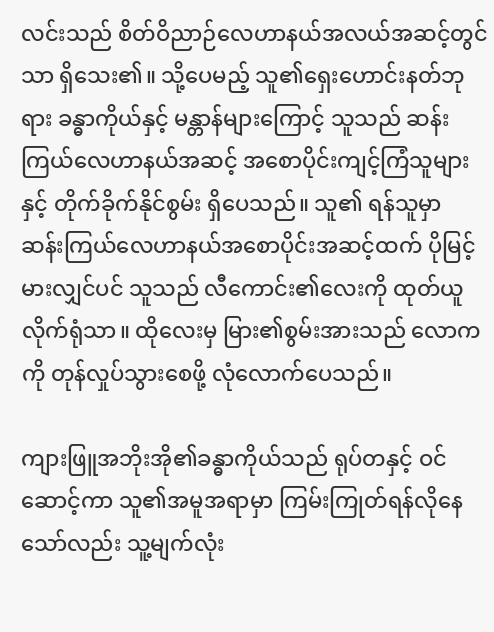လင်းသည် စိတ်ဝိညာဉ်လေဟာနယ်အလယ်အဆင့်တွင်သာ ရှိသေး၏။ သို့ပေမည့် သူ၏ရှေးဟောင်းနတ်ဘုရား ခန္ဓာကိုယ်နှင့် မန္တာန်များကြောင့် သူသည် ဆန်းကြယ်လေဟာနယ်အဆင့် အစောပိုင်းကျင့်ကြံသူများနှင့် တိုက်ခိုက်နိုင်စွမ်း ရှိပေသည်။ သူ၏ ရန်သူမှာ ဆန်းကြယ်လေဟာနယ်အစောပိုင်းအဆင့်ထက် ပိုမြင့်မားလျှင်ပင် သူသည် လီကောင်း၏လေးကို ထုတ်ယူလိုက်ရုံသာ။ ထိုလေးမှ မြား၏စွမ်းအားသည် လောကကို တုန်လှုပ်သွားစေဖို့ လုံလောက်ပေသည်။

ကျားဖြူအဘိုးအို၏ခန္ဓာကိုယ်သည် ရုပ်တနှင့် ဝင်ဆောင့်ကာ သူ၏အမူအရာမှာ ကြမ်းကြုတ်ရန်လိုနေသော်လည်း သူ့မျက်လုံး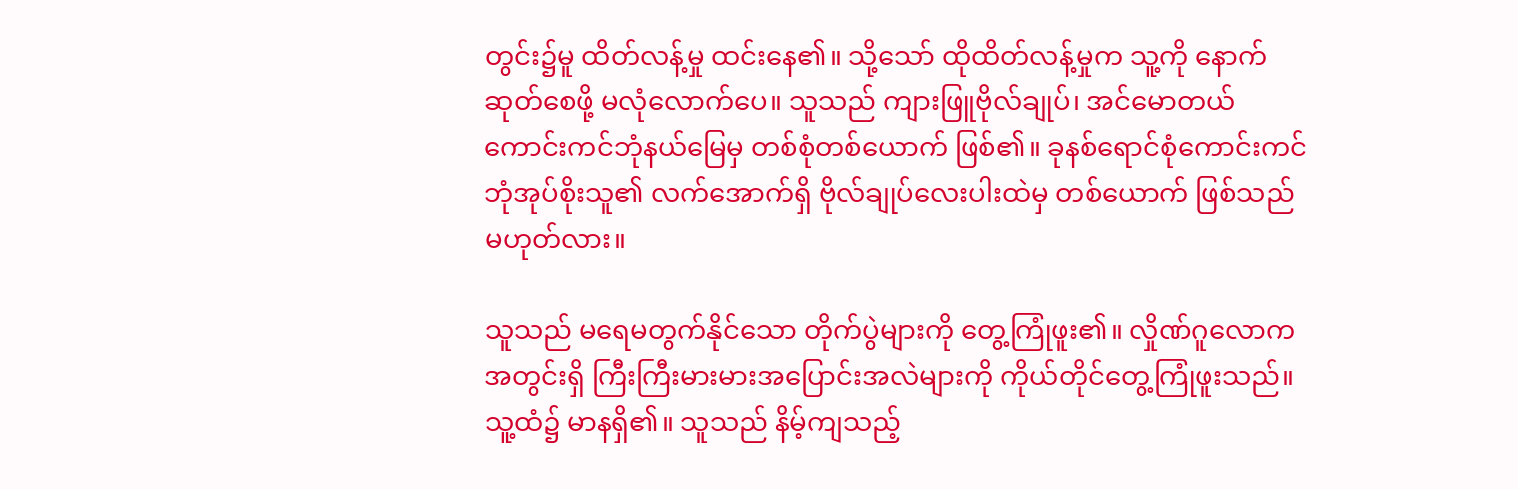တွင်း၌မူ ထိတ်လန့်မှု ထင်းနေ၏။ သို့သော် ထိုထိတ်လန့်မှုက သူ့ကို နောက်ဆုတ်စေဖို့ မလုံလောက်ပေ။ သူသည် ကျားဖြူဗိုလ်ချုပ်၊ အင်မောတယ်ကောင်းကင်ဘုံနယ်မြေမှ တစ်စုံတစ်ယောက် ဖြစ်၏။ ခုနစ်ရောင်စုံကောင်းကင်ဘုံအုပ်စိုးသူ၏ လက်အောက်ရှိ ဗိုလ်ချုပ်လေးပါးထဲမှ တစ်ယောက် ဖြစ်သည် မဟုတ်လား။

သူသည် မရေမတွက်နိုင်သော တိုက်ပွဲများကို တွေ့ကြုံဖူး၏။ လှိုဏ်ဂူလောကအတွင်းရှိ ကြီးကြီးမားမားအပြောင်းအလဲများကို ကိုယ်တိုင်တွေ့ကြုံဖူးသည်။ သူ့ထံ၌ မာနရှိ၏။ သူသည် နိမ့်ကျသည့်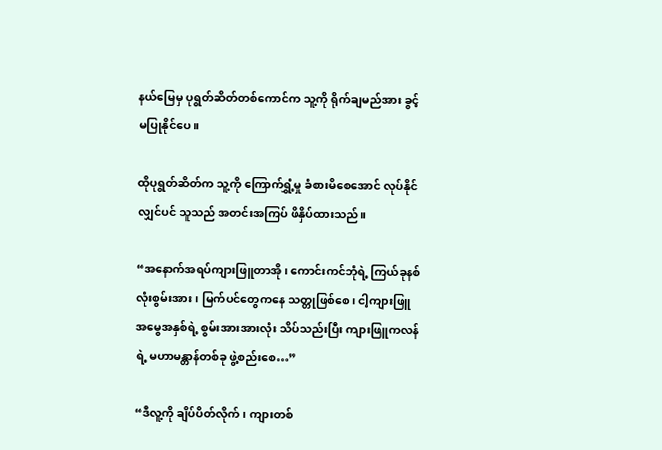နယ်မြေမှ ပုရွတ်ဆိတ်တစ်ကောင်က သူ့ကို ရိုက်ချမည်အား ခွင့်မပြုနိုင်ပေ။

ထိုပုရွတ်ဆိတ်က သူ့ကို ကြောက်ရွှံ့မှု ခံစားမိစေအောင် လုပ်နိုင်လျှင်ပင် သူသည် အတင်းအကြပ် ဖိနှိပ်ထားသည်။

“အနောက်အရပ်ကျားဖြူတာအို၊ ကောင်းကင်ဘုံရဲ့ ကြယ်ခုနစ်လုံးစွမ်းအား၊ မြက်ပင်တွေကနေ သတ္တုဖြစ်စေ၊ ငါ့ကျားဖြူအမွေအနှစ်ရဲ့ စွမ်းအားအားလုံး သိပ်သည်းပြီး ကျားဖြူကလန်ရဲ့ မဟာမန္တာန်တစ်ခု ဖွဲ့စည်းစေ…”

“ဒီလူ့ကို ချိပ်ပိတ်လိုက်၊ ကျားတစ်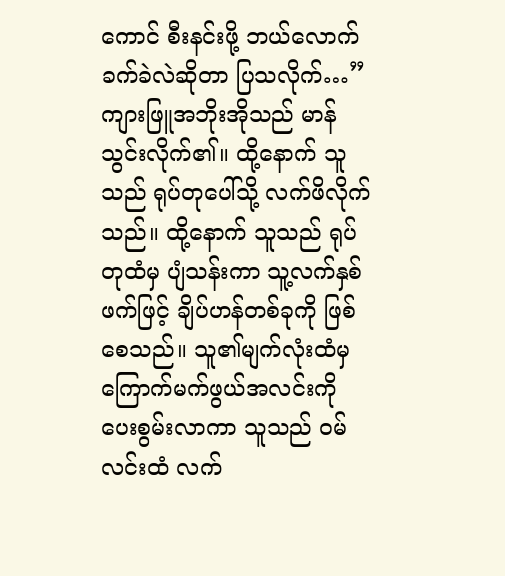ကောင် စီးနင်းဖို့ ဘယ်လောက် ခက်ခဲလဲဆိုတာ ပြသလိုက်…” ကျားဖြူအဘိုးအိုသည် မာန်သွင်းလိုက်၏။ ထို့နောက် သူသည် ရုပ်တုပေါ်သို့ လက်ဖိလိုက်သည်။ ထို့နောက် သူသည် ရုပ်တုထံမှ ပျံသန်းကာ သူ့လက်နှစ်ဖက်ဖြင့် ချိပ်ဟန်တစ်ခုကို ဖြစ်စေသည်။ သူ၏မျက်လုံးထံမှ ကြောက်မက်ဖွယ်အလင်းကို ပေးစွမ်းလာကာ သူသည် ဝမ်လင်းထံ လက်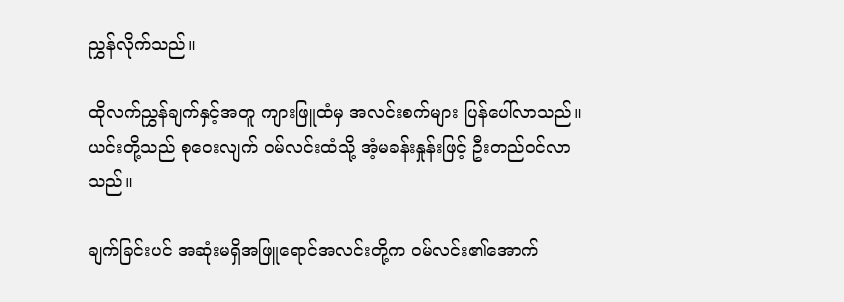ညွှန်လိုက်သည်။

ထိုလက်ညွှန်ချက်နှင့်အတူ ကျားဖြူထံမှ အလင်းစက်များ ပြန်ပေါ်လာသည်။ ယင်းတို့သည် စုဝေးလျက် ဝမ်လင်းထံသို့ အံ့မခန်းနှုန်းဖြင့် ဦးတည်ဝင်လာသည်။

ချက်ခြင်းပင် အဆုံးမရှိအဖြူရောင်အလင်းတို့က ဝမ်လင်း၏အောက်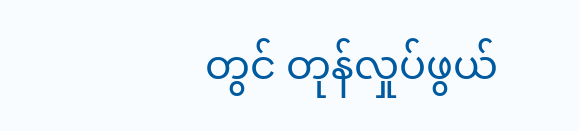တွင် တုန်လှုပ်ဖွယ်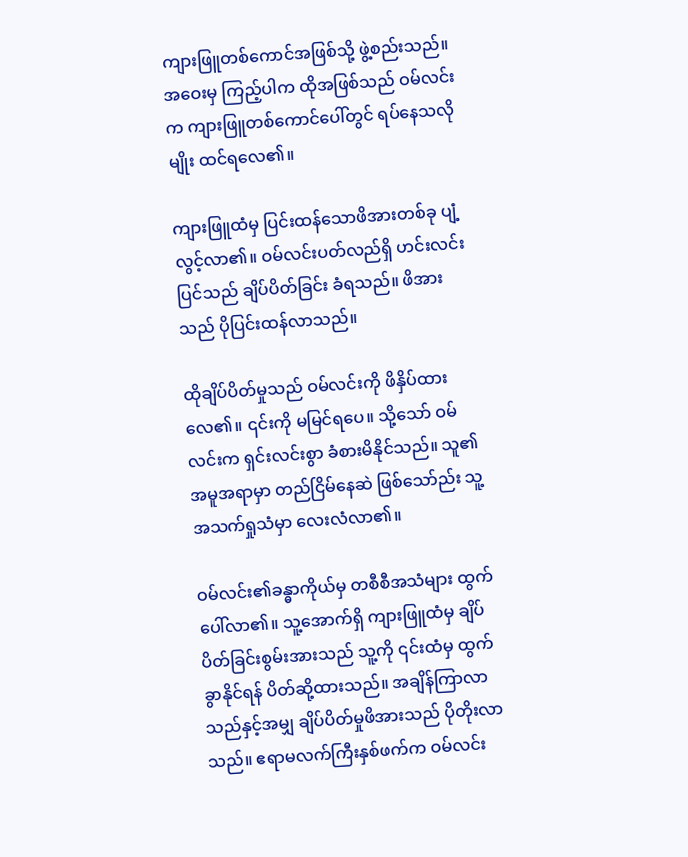ကျားဖြူတစ်ကောင်အဖြစ်သို့ ဖွဲ့စည်းသည်။ အဝေးမှ ကြည့်ပါက ထိုအဖြစ်သည် ဝမ်လင်းက ကျားဖြူတစ်ကောင်ပေါ်တွင် ရပ်နေသလိုမျိုး ထင်ရလေ၏။

ကျားဖြူထံမှ ပြင်းထန်သောဖိအားတစ်ခု ပျံ့လွင့်လာ၏။ ဝမ်လင်းပတ်လည်ရှိ ဟင်းလင်းပြင်သည် ချိပ်ပိတ်ခြင်း ခံရသည်။ ဖိအားသည် ပိုပြင်းထန်လာသည်။

ထိုချိပ်ပိတ်မှုသည် ဝမ်လင်းကို ဖိနှိပ်ထားလေ၏။ ၎င်းကို မမြင်ရပေ။ သို့သော် ဝမ်လင်းက ရှင်းလင်းစွာ ခံစားမိနိုင်သည်။ သူ၏အမူအရာမှာ တည်ငြိမ်နေဆဲ ဖြစ်သော်ည်း သူ့အသက်ရှုသံမှာ လေးလံလာ၏။

ဝမ်လင်း၏ခန္ဓာကိုယ်မှ တစီစီအသံများ ထွက်ပေါ်လာ၏။ သူ့အောက်ရှိ ကျားဖြူထံမှ ချိပ်ပိတ်ခြင်းစွမ်းအားသည် သူ့ကို ၎င်းထံမှ ထွက်ခွာနိုင်ရန် ပိတ်ဆို့ထားသည်။ အချိန်ကြာလာသည်နှင့်အမျှ ချိပ်ပိတ်မှုဖိအားသည် ပိုတိုးလာသည်။ ဧရာမလက်ကြီးနှစ်ဖက်က ဝမ်လင်း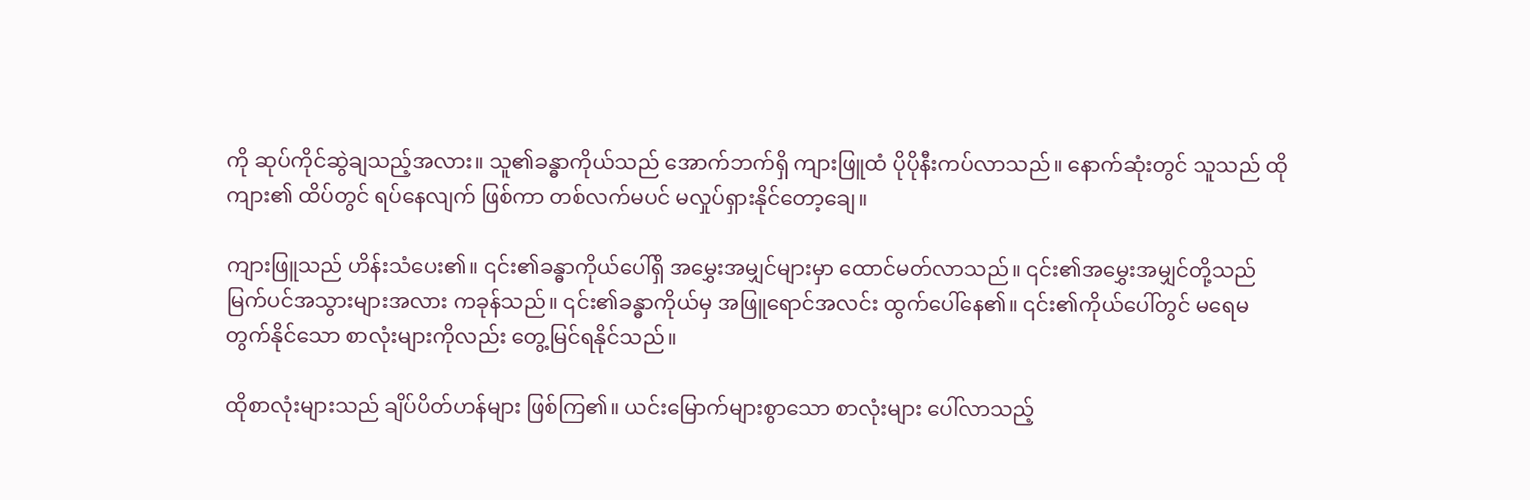ကို ဆုပ်ကိုင်ဆွဲချသည့်အလား။ သူ၏ခန္ဓာကိုယ်သည် အောက်ဘက်ရှိ ကျားဖြူထံ ပိုပိုနီးကပ်လာသည်။ နောက်ဆုံးတွင် သူသည် ထိုကျား၏ ထိပ်တွင် ရပ်နေလျက် ဖြစ်ကာ တစ်လက်မပင် မလှုပ်ရှားနိုင်တော့ချေ။

ကျားဖြူသည် ဟိန်းသံပေး၏။ ၎င်း၏ခန္ဓာကိုယ်ပေါ်ရှိ အမွှေးအမျှင်များမှာ ထောင်မတ်လာသည်။ ၎င်း၏အမွှေးအမျှင်တို့သည် မြက်ပင်အသွားများအလား ကခုန်သည်။ ၎င်း၏ခန္ဓာကိုယ်မှ အဖြူရောင်အလင်း ထွက်ပေါ်နေ၏။ ၎င်း၏ကိုယ်ပေါ်တွင် မရေမတွက်နိုင်သော စာလုံးများကိုလည်း တွေ့မြင်ရနိုင်သည်။

ထိုစာလုံးများသည် ချိပ်ပိတ်ဟန်များ ဖြစ်ကြ၏။ ယင်းမြောက်များစွာသော စာလုံးများ ပေါ်လာသည့်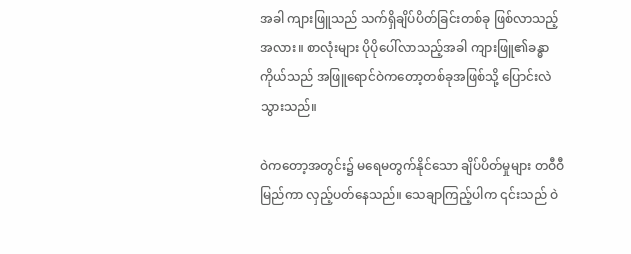အခါ ကျားဖြူသည် သက်ရှိချိပ်ပိတ်ခြင်းတစ်ခု ဖြစ်လာသည့်အလား။ စာလုံးများ ပိုပိုပေါ်လာသည့်အခါ ကျားဖြူ၏ခန္ဓာကိုယ်သည် အဖြူရောင်ဝဲကတော့တစ်ခုအဖြစ်သို့ ပြောင်းလဲသွားသည်။

ဝဲကတော့အတွင်း၌ မရေမတွက်နိုင်သော ချိပ်ပိတ်မှုများ တဝီဝီမြည်ကာ လှည့်ပတ်နေသည်။ သေချာကြည့်ပါက ၎င်းသည် ဝဲ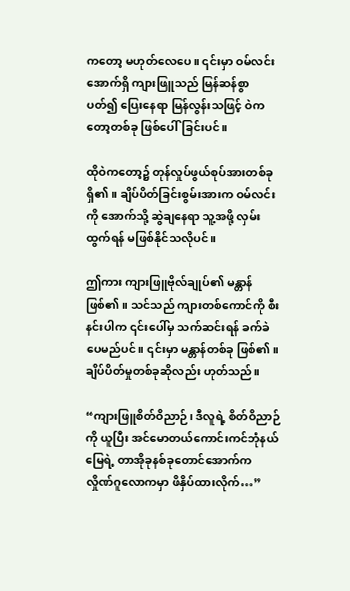ကတော့ မဟုတ်လေပေ။ ၎င်းမှာ ဝမ်လင်းအောက်ရှိ ကျားဖြူသည် မြန်ဆန်စွာ ပတ်၍ ပြေးနေရာ မြန်လွန်းသဖြင့် ဝဲကတော့တစ်ခု ဖြစ်ပေါ်ခြင်းပင်။

ထိုဝဲကတော့၌ တုန်လှုပ်ဖွယ်စုပ်အားတစ်ခု ရှိ၏။ ချိပ်ပိတ်ခြင်းစွမ်းအားက ဝမ်လင်းကို အောက်သို့ ဆွဲချနေရာ သူ့အဖို့ လှမ်းထွက်ရန် မဖြစ်နိုင်သလိုပင်။

ဤကား ကျားဖြူဗိုလ်ချုပ်၏ မန္တာန်ဖြစ်၏။ သင်သည် ကျားတစ်ကောင်ကို စီးနင်းပါက ၎င်းပေါ်မှ သက်ဆင်းရန် ခက်ခဲပေမည်ပင်။ ၎င်းမှာ မန္တာန်တစ်ခု ဖြစ်၏။ ချိပ်ပိတ်မှုတစ်ခုဆိုလည်း ဟုတ်သည်။

“ကျားဖြူစိတ်ဝိညာဉ်၊ ဒီလူရဲ့ စိတ်ဝိညာဉ်ကို ယူပြီး အင်မောတယ်ကောင်းကင်ဘုံနယ်မြေရဲ့ တာအိုခုနစ်ခုတောင်အောက်က လှိုဏ်ဂူလောကမှာ ဖိနှိပ်ထားလိုက်…”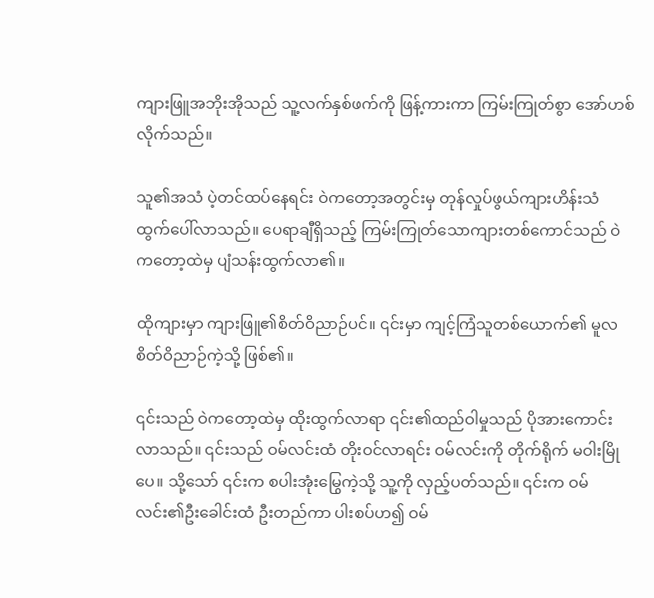ကျားဖြူအဘိုးအိုသည် သူ့လက်နှစ်ဖက်ကို ဖြန့်ကားကာ ကြမ်းကြုတ်စွာ အော်ဟစ်လိုက်သည်။

သူ၏အသံ ပဲ့တင်ထပ်နေရင်း ဝဲကတော့အတွင်းမှ တုန်လှုပ်ဖွယ်ကျားဟိန်းသံ ထွက်ပေါ်လာသည်။ ပေရာချီရှိသည့် ကြမ်းကြုတ်သောကျားတစ်ကောင်သည် ဝဲကတော့ထဲမှ ပျံသန်းထွက်လာ၏။

ထိုကျားမှာ ကျားဖြူ၏စိတ်ဝိညာဉ်ပင်။ ၎င်းမှာ ကျင့်ကြံသူတစ်ယောက်၏ မူလစိတ်ဝိညာဉ်ကဲ့သို့ ဖြစ်၏။

၎င်းသည် ဝဲကတော့ထဲမှ ထိုးထွက်လာရာ ၎င်း၏ထည်ဝါမှုသည် ပိုအားကောင်းလာသည်။ ၎င်းသည် ဝမ်လင်းထံ တိုးဝင်လာရင်း ဝမ်လင်းကို တိုက်ရိုက် မဝါးမြိုပေ။ သို့သော် ၎င်းက စပါးအုံးမြွေကဲ့သို့ သူ့ကို လှည့်ပတ်သည်။ ၎င်းက ဝမ်လင်း၏ဦးခေါင်းထံ ဦးတည်ကာ ပါးစပ်ဟ၍ ဝမ်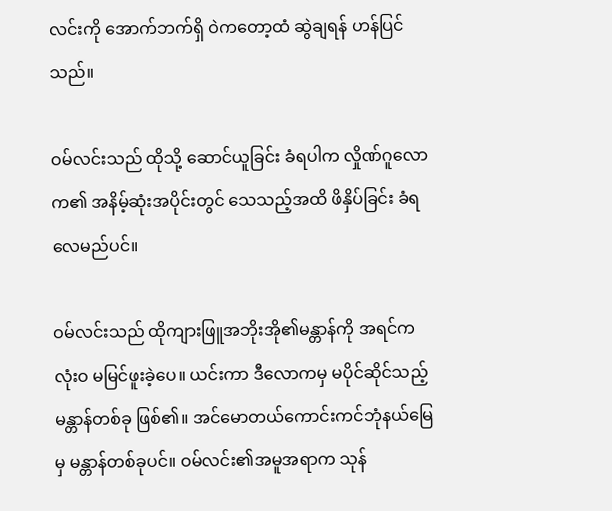လင်းကို အောက်ဘက်ရှိ ဝဲကတော့ထံ ဆွဲချရန် ဟန်ပြင်သည်။

ဝမ်လင်းသည် ထိုသို့ ဆောင်ယူခြင်း ခံရပါက လှိုဏ်ဂူလောက၏ အနိမ့်ဆုံးအပိုင်းတွင် သေသည့်အထိ ဖိနှိပ်ခြင်း ခံရလေမည်ပင်။

ဝမ်လင်းသည် ထိုကျားဖြူအဘိုးအို၏မန္တာန်ကို အရင်က လုံးဝ မမြင်ဖူးခဲ့ပေ။ ယင်းကာ ဒီလောကမှ မပိုင်ဆိုင်သည့် မန္တာန်တစ်ခု ဖြစ်၏။ အင်မောတယ်ကောင်းကင်ဘုံနယ်မြေမှ မန္တာန်တစ်ခုပင်။ ဝမ်လင်း၏အမူအရာက သုန်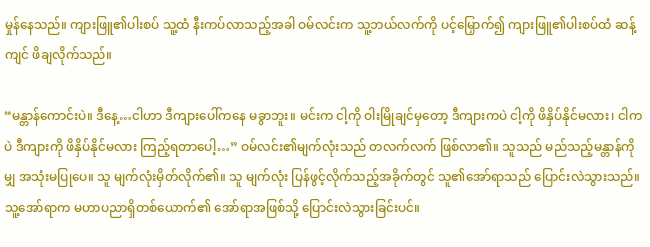မှုန်နေသည်။ ကျားဖြူ၏ပါးစပ် သူ့ထံ နီးကပ်လာသည့်အခါ ဝမ်လင်းက သူ့ဘယ်လက်ကို ပင့်မြှောက်၍ ကျားဖြူ၏ပါးစပ်ထံ ဆန့်ကျင် ဖိချလိုက်သည်။

“မန္တာန်ကောင်းပဲ။ ဒီနေ့…ငါဟာ ဒီကျားပေါ်ကနေ မခွာဘူး။ မင်းက ငါ့ကို ဝါးမြိုချင်မှတော့ ဒီကျားကပဲ ငါ့ကို ဖိနှိပ်နိုင်မလား၊ ငါကပဲ ဒီကျားကို ဖိနှိပ်နိုင်မလား ကြည့်ရတာပေါ့…” ဝမ်လင်း၏မျက်လုံးသည် တလက်လက် ဖြစ်လာ၏။ သူသည် မည်သည့်မန္တာန်ကိုမျှ အသုံးမပြုပေ။ သူ မျက်လုံးမှိတ်လိုက်၏။ သူ မျက်လုံး ပြန်ဖွင့်လိုက်သည့်အခိုက်တွင် သူ၏အော်ရာသည် ပြောင်းလဲသွားသည်။ သူ့အော်ရာက မဟာပညာရှိတစ်ယောက်၏ အော်ရာအဖြစ်သို့ ပြောင်းလဲသွားခြင်းပင်။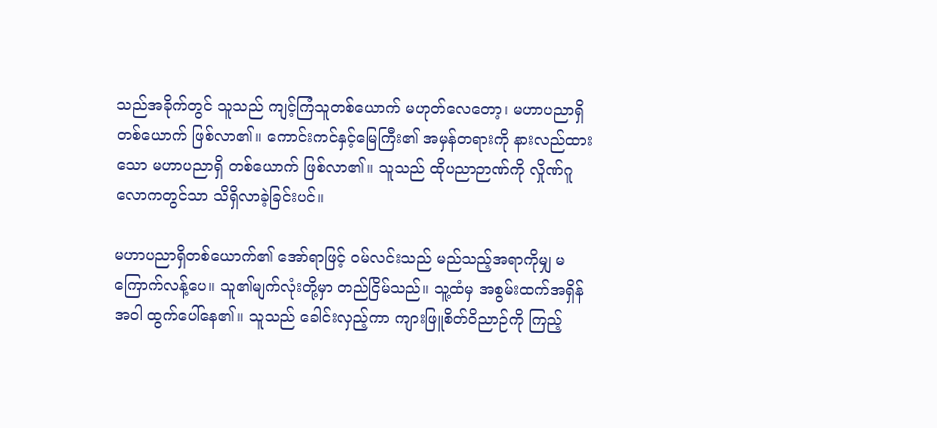သည်အခိုက်တွင် သူသည် ကျင့်ကြံသူတစ်ယောက် မဟုတ်လေတော့၊ မဟာပညာရှိတစ်ယောက် ဖြစ်လာ၏။ ကောင်းကင်နှင့်မြေကြီး၏ အမှန်တရားကို နားလည်ထားသော မဟာပညာရှိ တစ်ယောက် ဖြစ်လာ၏။ သူသည် ထိုပညာဉာဏ်ကို လှိုဏ်ဂူလောကတွင်သာ သိရှိလာခဲ့ခြင်းပင်။

မဟာပညာရှိတစ်ယောက်၏ အော်ရာဖြင့် ဝမ်လင်းသည် မည်သည့်အရာကိုမျှ မကြောက်လန့်ပေ။ သူ၏မျက်လုံးတို့မှာ တည်ငြိမ်သည်။ သူ့ထံမှ အစွမ်းထက်အရှိန်အဝါ ထွက်ပေါ်နေ၏။ သူသည် ခေါင်းလှည့်ကာ ကျားဖြူစိတ်ဝိညာဉ်ကို ကြည့်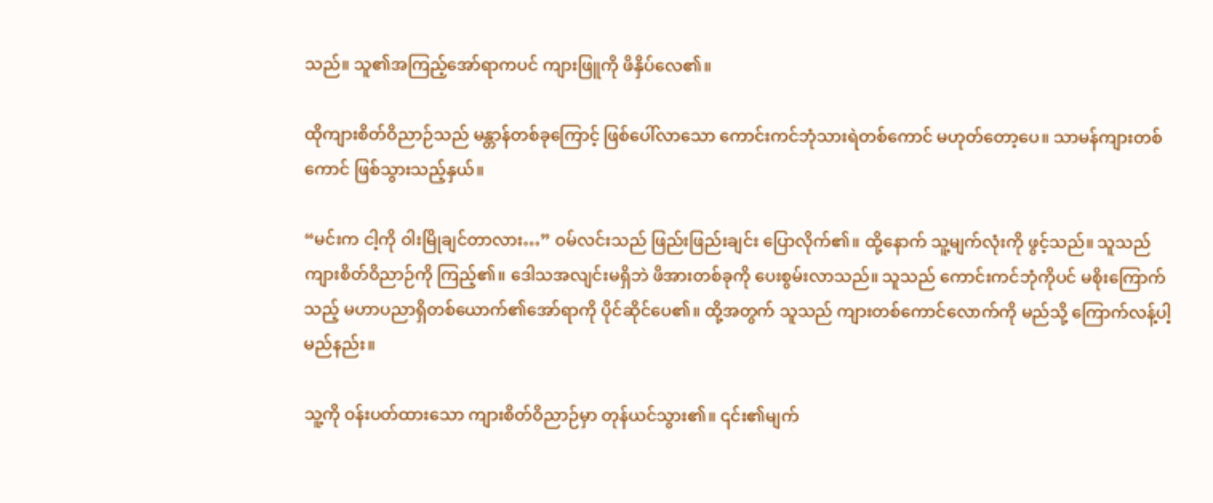သည်။ သူ၏အကြည့်အော်ရာကပင် ကျားဖြူကို ဖိနှိပ်လေ၏။

ထိုကျားစိတ်ဝိညာဉ်သည် မန္တာန်တစ်ခုကြောင့် ဖြစ်ပေါ်လာသော ကောင်းကင်ဘုံသားရဲတစ်ကောင် မဟုတ်တော့ပေ။ သာမန်ကျားတစ်ကောင် ဖြစ်သွားသည့်နှယ်။

“မင်းက ငါ့ကို ဝါးမြိုချင်တာလား…” ဝမ်လင်းသည် ဖြည်းဖြည်းချင်း ပြောလိုက်၏။ ထို့နောက် သူ့မျက်လုံးကို ဖွင့်သည်။ သူသည် ကျားစိတ်ဝိညာဉ်ကို ကြည့်၏။ ဒေါသအလျင်းမရှိဘဲ ဖိအားတစ်ခုကို ပေးစွမ်းလာသည်။ သူသည် ကောင်းကင်ဘုံကိုပင် မစိုးကြောက်သည့် မဟာပညာရှိတစ်ယောက်၏အော်ရာကို ပိုင်ဆိုင်ပေ၏။ ထို့အတွက် သူသည် ကျားတစ်ကောင်လောက်ကို မည်သို့ ကြောက်လန့်ပါ့မည်နည်း။

သူ့ကို ဝန်းပတ်ထားသော ကျားစိတ်ဝိညာဉ်မှာ တုန်ယင်သွား၏။ ၎င်း၏မျက်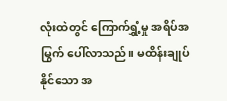လုံးထဲတွင် ကြောက်ရွှံ့မှု အရိပ်အမြွက် ပေါ်လာသည်။ မထိန်းချုပ်နိုင်သော အ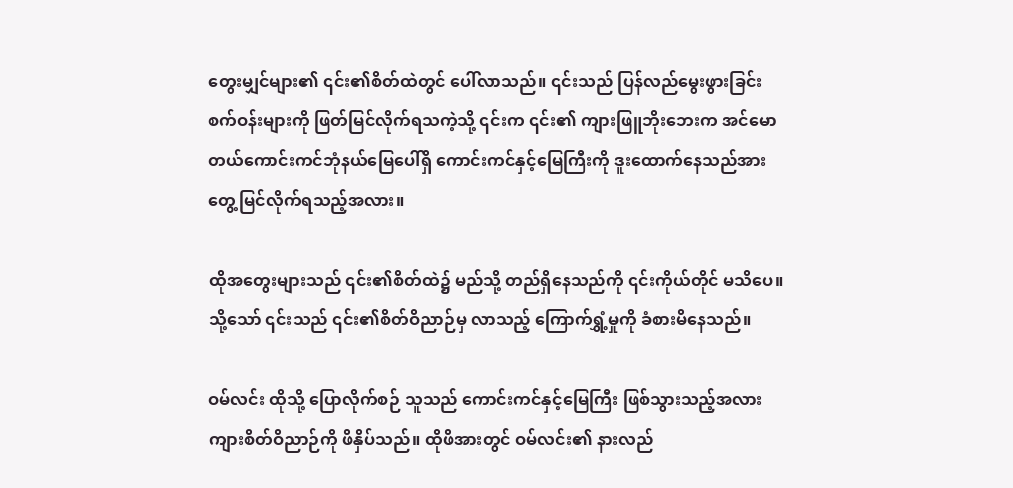တွေးမျှင်များ၏ ၎င်း၏စိတ်ထဲတွင် ပေါ်လာသည်။ ၎င်းသည် ပြန်လည်မွေးဖွားခြင်းစက်ဝန်းများကို ဖြတ်မြင်လိုက်ရသကဲ့သို့ ၎င်းက ၎င်း၏ ကျားဖြူဘိုးဘေးက အင်မောတယ်ကောင်းကင်ဘုံနယ်မြေပေါ်ရှိ ကောင်းကင်နှင့်မြေကြီးကို ဒူးထောက်နေသည်အား တွေ့မြင်လိုက်ရသည့်အလား။

ထိုအတွေးများသည် ၎င်း၏စိတ်ထဲ၌ မည်သို့ တည်ရှိနေသည်ကို ၎င်းကိုယ်တိုင် မသိပေ။ သို့သော် ၎င်းသည် ၎င်း၏စိတ်ဝိညာဉ်မှ လာသည့် ကြောက်ရွှံ့မှုကို ခံစားမိနေသည်။

ဝမ်လင်း ထိုသို့ ပြောလိုက်စဉ် သူသည် ကောင်းကင်နှင့်မြေကြီး ဖြစ်သွားသည့်အလား ကျားစိတ်ဝိညာဉ်ကို ဖိနှိပ်သည်။ ထိုဖိအားတွင် ဝမ်လင်း၏ နားလည်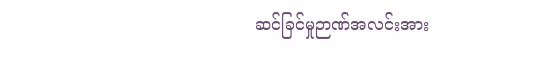ဆင်ခြင်မှုဉာဏ်အလင်းအား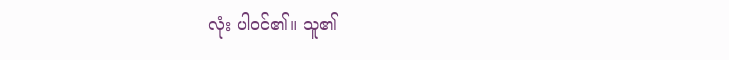လုံး ပါဝင်၏။ သူ၏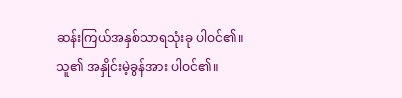ဆန်းကြယ်အနှစ်သာရသုံးခု ပါဝင်၏။ သူ၏ အနှိုင်းမဲ့ခွန်အား ပါဝင်၏။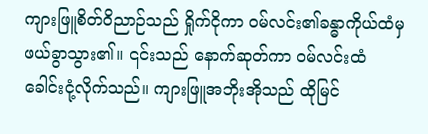ကျားဖြူစိတ်ဝိညာဉ်သည် ရှိုက်ငိုကာ ဝမ်လင်း၏ခန္ဓာကိုယ်ထံမှ ဖယ်ခွာသွား၏။ ၎င်းသည် နောက်ဆုတ်ကာ ဝမ်လင်းထံ ခေါင်းငုံ့လိုက်သည်။ ကျားဖြူအဘိုးအိုသည် ထိုမြင်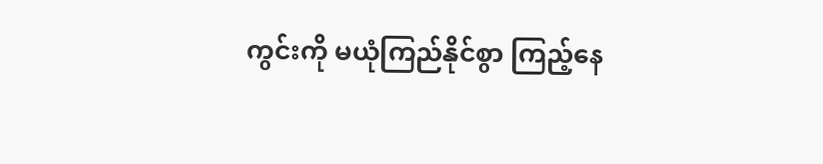ကွင်းကို မယုံကြည်နိုင်စွာ ကြည့်နေ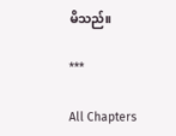မိသည်။

***

All Chapters